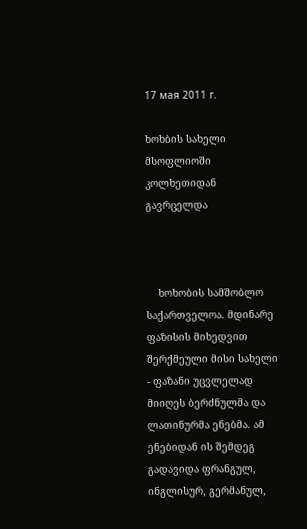17 мая 2011 г.

ხოხბის სახელი მსოფლიოში კოლხეთიდან გავრცელდა



    ხოხობის სამშობლო საქართველოა. მდინარე ფაზისის მიხედვით შერქმეული მისი სახელი - ფაზანი უცვლელად მიიღეს ბერძნულმა და ლათინურმა ენებმა. ამ ენებიდან ის შემდეგ გადავიდა ფრანგულ, ინგლისურ, გერმანულ,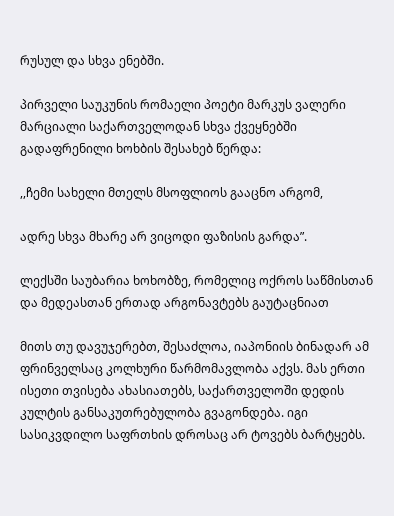რუსულ და სხვა ენებში.

პირველი საუკუნის რომაელი პოეტი მარკუს ვალერი მარციალი საქართველოდან სხვა ქვეყნებში გადაფრენილი ხოხბის შესახებ წერდა:

,,ჩემი სახელი მთელს მსოფლიოს გააცნო არგომ,

ადრე სხვა მხარე არ ვიცოდი ფაზისის გარდა”.

ლექსში საუბარია ხოხობზე, რომელიც ოქროს საწმისთან და მედეასთან ერთად არგონავტებს გაუტაცნიათ

მითს თუ დავუჯერებთ, შესაძლოა, იაპონიის ბინადარ ამ ფრინველსაც კოლხური წარმომავლობა აქვს. მას ერთი ისეთი თვისება ახასიათებს, საქართველოში დედის კულტის განსაკუთრებულობა გვაგონდება. იგი სასიკვდილო საფრთხის დროსაც არ ტოვებს ბარტყებს.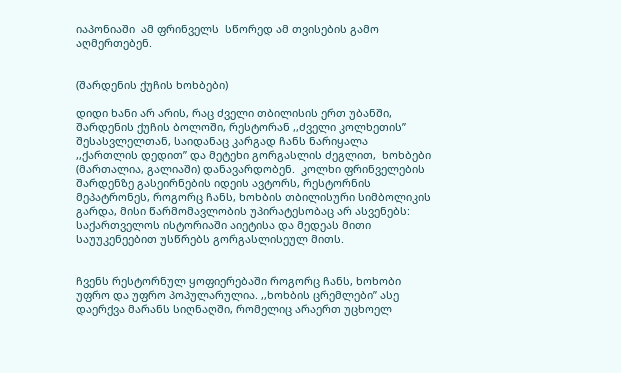იაპონიაში  ამ ფრინველს  სწორედ ამ თვისების გამო აღმერთებენ.


(შარდენის ქუჩის ხოხბები)

დიდი ხანი არ არის, რაც ძველი თბილისის ერთ უბანში, შარდენის ქუჩის ბოლოში, რესტორან ,,ძველი კოლხეთის” შესასვლელთან, საიდანაც კარგად ჩანს ნარიყალა ,,ქართლის დედით” და მეტეხი გორგასლის ძეგლით,  ხოხბები (მართალია, გალიაში) დანავარდობენ.  კოლხი ფრინველების შარდენზე გასეირნების იდეის ავტორს, რესტორნის მეპატრონეს, როგორც ჩანს, ხოხბის თბილისური სიმბოლიკის გარდა, მისი წარმომავლობის უპირატესობაც არ ასვენებს: საქართველოს ისტორიაში აიეტისა და მედეას მითი საუუკენეებით უსწრებს გორგასლისეულ მითს.


ჩვენს რესტორნულ ყოფიერებაში როგორც ჩანს, ხოხობი უფრო და უფრო პოპულარულია. ,,ხოხბის ცრემლები” ასე დაერქვა მარანს სიღნაღში, რომელიც არაერთ უცხოელ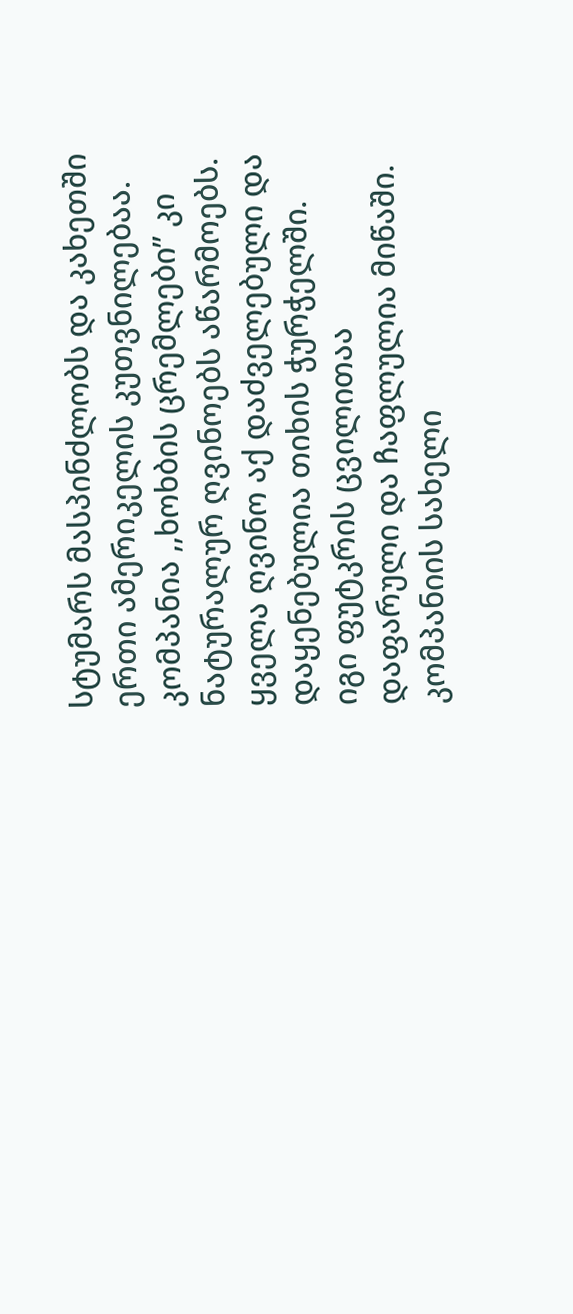სტუმარს მასპინძლობს და კახეთში ერთი ამერიკელის კუთვნილებაა.
კომპანია ,,ხოხბის ცრემლები” კი ნატურალურ ღვინოებს აწარმოებს. ყველა ღვინო აქ დაძველებული და დაყენებულია თიხის ჭურჭელში. იგი ფუტკრის ცვილითაა დაფარული და ჩაფლულია მიწაში.
კომპანიის სახელი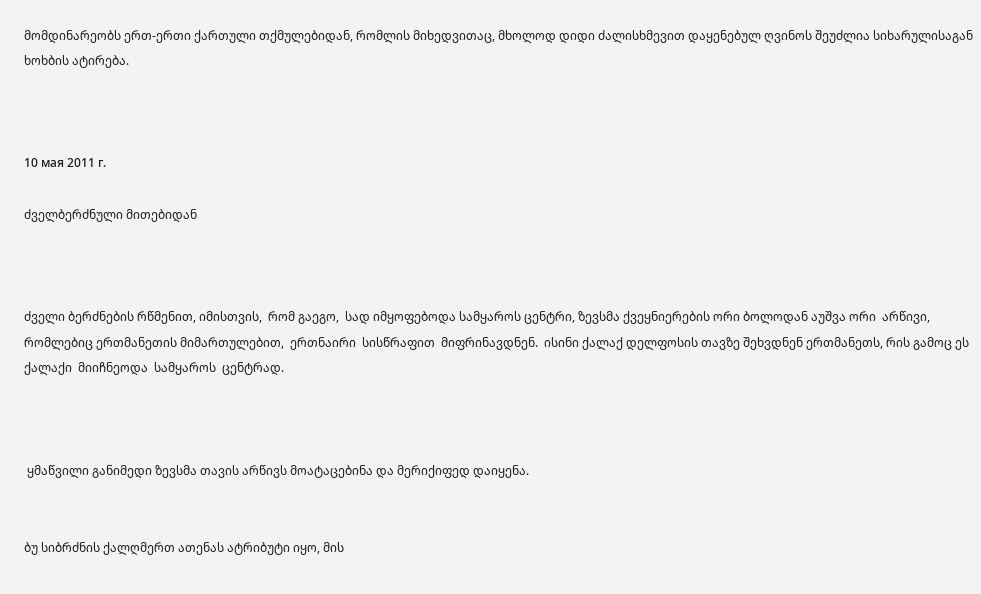მომდინარეობს ერთ-ერთი ქართული თქმულებიდან, რომლის მიხედვითაც, მხოლოდ დიდი ძალისხმევით დაყენებულ ღვინოს შეუძლია სიხარულისაგან ხოხბის ატირება.



10 мая 2011 г.

ძველბერძნული მითებიდან



ძველი ბერძნების რწმენით, იმისთვის,  რომ გაეგო,  სად იმყოფებოდა სამყაროს ცენტრი, ზევსმა ქვეყნიერების ორი ბოლოდან აუშვა ორი  არწივი,  რომლებიც ერთმანეთის მიმართულებით,  ერთნაირი  სისწრაფით  მიფრინავდნენ.  ისინი ქალაქ დელფოსის თავზე შეხვდნენ ერთმანეთს, რის გამოც ეს ქალაქი  მიიჩნეოდა  სამყაროს  ცენტრად.



 ყმაწვილი განიმედი ზევსმა თავის არწივს მოატაცებინა და მერიქიფედ დაიყენა.


ბუ სიბრძნის ქალღმერთ ათენას ატრიბუტი იყო, მის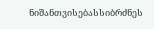ნიშანთვისებასსიბრძნეს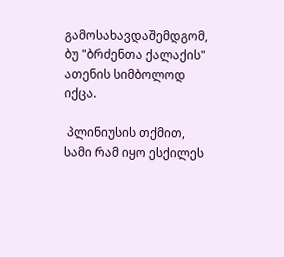გამოსახავდაშემდგომ, ბუ "ბრძენთა ქალაქის" ათენის სიმბოლოდ იქცა.

 პლინიუსის თქმით, სამი რამ იყო ესქილეს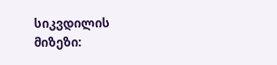სიკვდილის მიზეზი: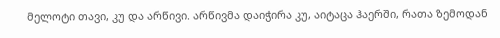მელოტი თავი, კუ და არწივი. არწივმა დაიჭირა კუ, აიტაცა ჰაერში, რათა ზემოდან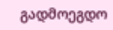გადმოეგდო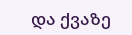და ქვაზე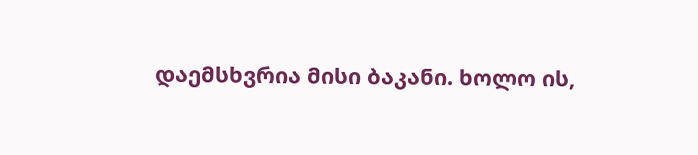დაემსხვრია მისი ბაკანი. ხოლო ის,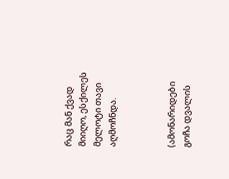რაც მან ქვად მიიღო, ესქილეს მელოტი თავი აღმოჩნდა.



(ამონარიდები გოჩა დვალის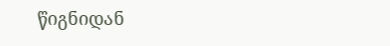წიგნიდან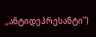,,ანტიდეპრესანტი”)